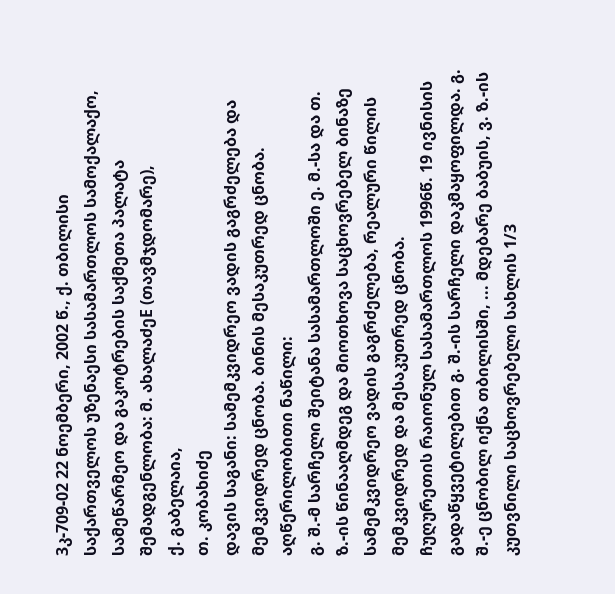3კ-709-02 22 ნოემბერი, 2002 წ., ქ. თბილისი
საქართველოს უზენაესი სასამართლოს სამოქალაქო, სამეწარმეო და გაკოტრების საქმეთა პალატა
შემადგენლობა: მ. ახალაძეE (თავმჯდომარე),
ქ. გაბელაია,
თ. კობახიძე
დავის საგანი: სამემკვიდრეო ვადის გაგრძელება და მემკვიდრედ ცნობა. ბინის მესაკუთრედ ცნობა.
აღწერილობითი ნაწილი:
გ. შ.-მ სარჩელი შეიტანა სასამართლოში ე. მ.-სა და თ. ზ.-ის წინააღმდეგ და მიოთხოვა საცხოვრებელ ბინაზე სამემკვიდრეო ვადის გაგრძელება, რეალური წილის მემკვიდრედ და მესაკუთრედ ცნობა.
ჩუღურეთის რაიონულ სასამართლოს 1996წ. 19 ივნისის გადაწყვეტილებით გ. შ.-ის სარჩელი დაკმაყოფილდა. გ. შ.-ე ცნობილ იქნა თბილისში, ... მდებარე ბაბუის, ვ. ზ.-ის კუთვნილი საცხოვრებელი სახლის 1/3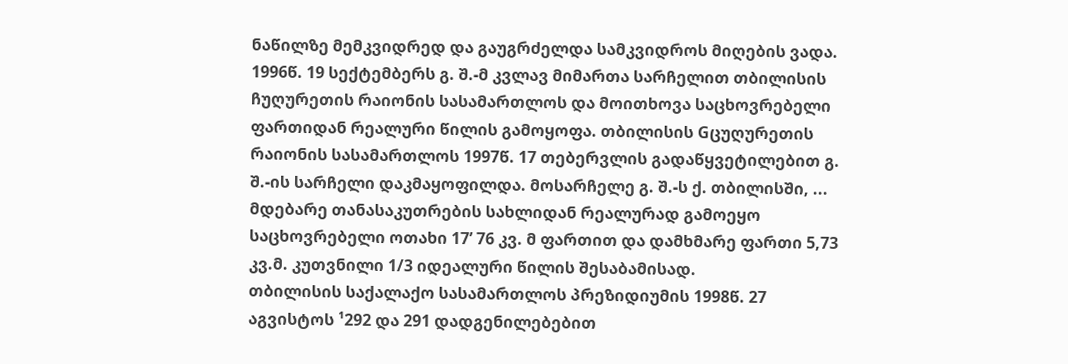ნაწილზე მემკვიდრედ და გაუგრძელდა სამკვიდროს მიღების ვადა.
1996წ. 19 სექტემბერს გ. შ.-მ კვლავ მიმართა სარჩელით თბილისის ჩუღურეთის რაიონის სასამართლოს და მოითხოვა საცხოვრებელი ფართიდან რეალური წილის გამოყოფა. თბილისის Gცუღურეთის რაიონის სასამართლოს 1997წ. 17 თებერვლის გადაწყვეტილებით გ. შ.-ის სარჩელი დაკმაყოფილდა. მოსარჩელე გ. შ.-ს ქ. თბილისში, ... მდებარე თანასაკუთრების სახლიდან რეალურად გამოეყო საცხოვრებელი ოთახი 17’ 76 კვ. მ ფართით და დამხმარე ფართი 5,73 კვ.მ. კუთვნილი 1/3 იდეალური წილის შესაბამისად.
თბილისის საქალაქო სასამართლოს პრეზიდიუმის 1998წ. 27 აგვისტოს ¹292 და 291 დადგენილებებით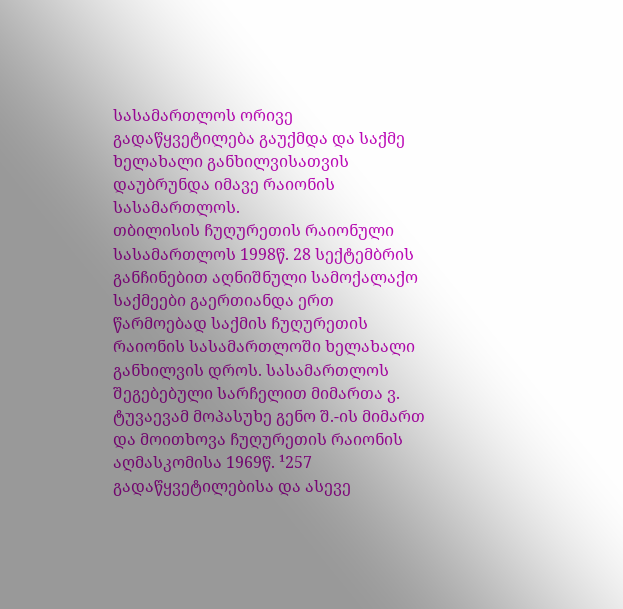სასამართლოს ორივე გადაწყვეტილება გაუქმდა და საქმე ხელახალი განხილვისათვის დაუბრუნდა იმავე რაიონის სასამართლოს.
თბილისის ჩუღურეთის რაიონული სასამართლოს 1998წ. 28 სექტემბრის განჩინებით აღნიშნული სამოქალაქო საქმეები გაერთიანდა ერთ წარმოებად საქმის ჩუღურეთის რაიონის სასამართლოში ხელახალი განხილვის დროს. სასამართლოს შეგებებული სარჩელით მიმართა ვ. ტუვაევამ მოპასუხე გენო შ.-ის მიმართ და მოითხოვა ჩუღურეთის რაიონის აღმასკომისა 1969წ. ¹257 გადაწყვეტილებისა და ასევე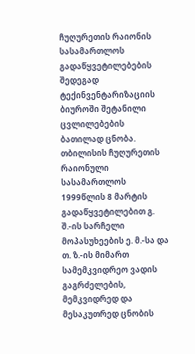ჩუღურეთის რაიონის სასამართლოს გადაწყვეტილებების შედეგად ტექინვენტარიზაციის ბიუროში შეტანილი ცვლილებების ბათილად ცნობა.
თბილისის ჩუღურეთის რაიონული სასამართლოს 1999წლის 8 მარტის გადაწყვეტილებით გ. შ.-ის სარჩელი მოპასუხეების ე. მ.-სა და თ. ზ.-ის მიმართ სამემკვიდრეო ვადის გაგრძელების, მემკვიდრედ და მესაკუთრედ ცნობის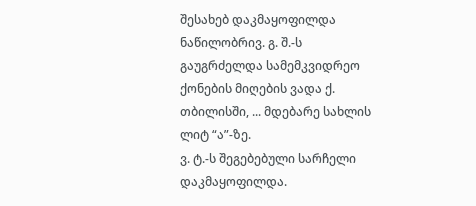შესახებ დაკმაყოფილდა ნაწილობრივ. გ. შ.-ს გაუგრძელდა სამემკვიდრეო ქონების მიღების ვადა ქ. თბილისში, ... მდებარე სახლის ლიტ “ა”-ზე.
ვ. ტ.-ს შეგებებული სარჩელი დაკმაყოფილდა.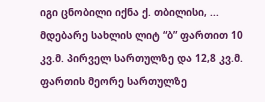იგი ცნობილი იქნა ქ. თბილისი, ... მდებარე სახლის ლიტ “ბ” ფართით 10 კვ.მ. პირველ სართულზე და 12,8 კვ.მ. ფართის მეორე სართულზე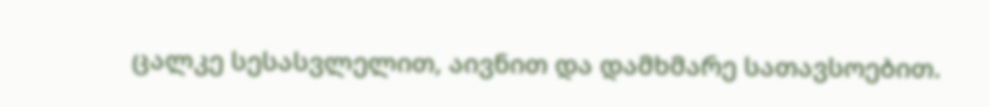ცალკე სესასვლელით, აივნით და დამხმარე სათავსოებით.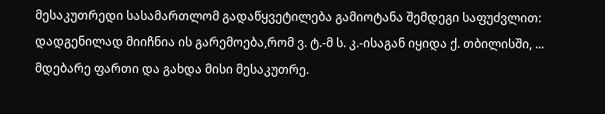მესაკუთრედი სასამართლომ გადაწყვეტილება გამიოტანა შემდეგი საფუძვლით: დადგენილად მიიჩნია ის გარემოება,რომ ვ. ტ.-მ ს. კ.-ისაგან იყიდა ქ. თბილისში, ... მდებარე ფართი და გახდა მისი მესაკუთრე.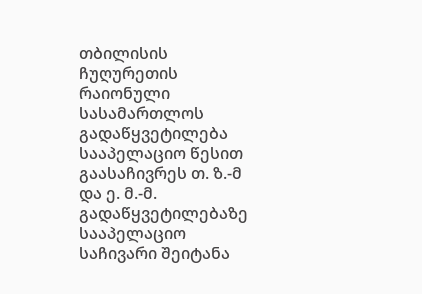თბილისის ჩუღურეთის რაიონული სასამართლოს გადაწყვეტილება სააპელაციო წესით გაასაჩივრეს თ. ზ.-მ და ე. მ.-მ. გადაწყვეტილებაზე სააპელაციო საჩივარი შეიტანა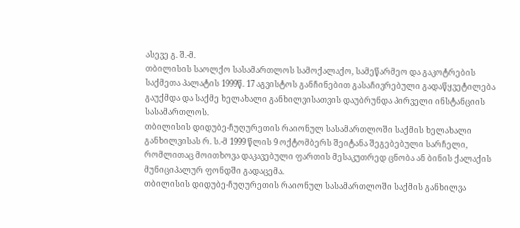ასევე გ. შ.-მ.
თბილისის საოლქო სასამართლოს სამოქალაქო, სამეწარმეო და გაკოტრების საქმეთა პალატის 1999წ. 17 აგვისტოს განჩინებით გასაჩივრებული გადაწყვეტილება გაუქმდა და საქმე ხელახალი განხილვისათვის დაუბრუნდა პირველი ინსტანციის სასამართლოს.
თბილისის დიდუბე-ჩუღურეთის რაიონულ სასამართლოში საქმის ხელახალი განხილვისას რ. ს.-მ 1999 წლის 9 ოქტომბერს შეიტანა შეგებებული სარჩელი, რომლითაც მოითხოვა დაკავებული ფართის მესაკუთრედ ცნობა ან ბინის ქალაქის მუნიციპალურ ფონდში გადაცემა.
თბილისის დიდუბე-ჩუღურეთის რაიონულ სასამართლოში საქმის განხილვა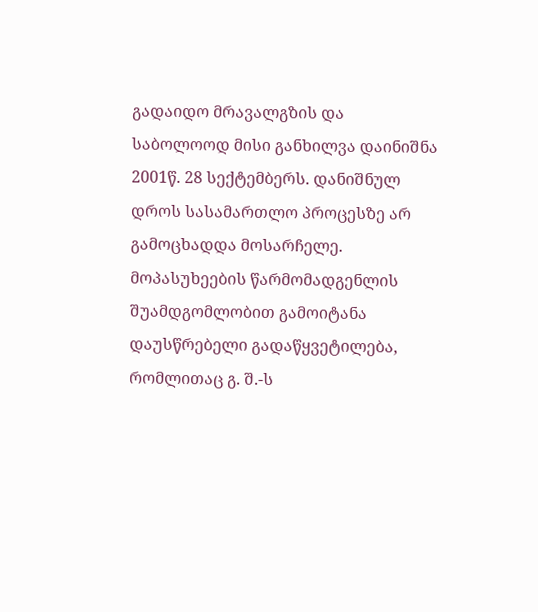გადაიდო მრავალგზის და საბოლოოდ მისი განხილვა დაინიშნა 2001წ. 28 სექტემბერს. დანიშნულ დროს სასამართლო პროცესზე არ გამოცხადდა მოსარჩელე. მოპასუხეების წარმომადგენლის შუამდგომლობით გამოიტანა დაუსწრებელი გადაწყვეტილება, რომლითაც გ. შ.-ს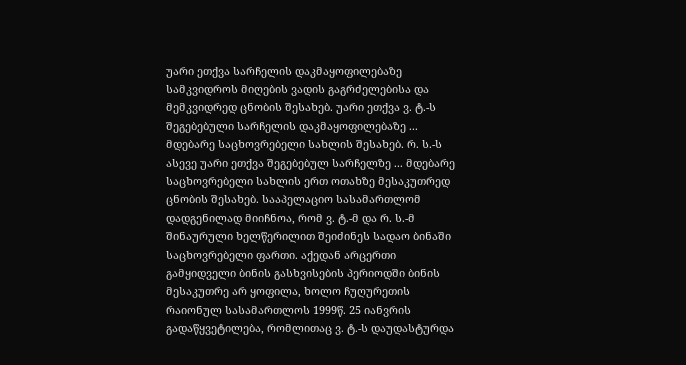უარი ეთქვა სარჩელის დაკმაყოფილებაზე სამკვიდროს მიღების ვადის გაგრძელებისა და მემკვიდრედ ცნობის შესახებ. უარი ეთქვა ვ. ტ.-ს შეგებებული სარჩელის დაკმაყოფილებაზე ... მდებარე საცხოვრებელი სახლის შესახებ. რ. ს.-ს ასევე უარი ეთქვა შეგებებულ სარჩელზე ... მდებარე საცხოვრებელი სახლის ერთ ოთახზე მესაკუთრედ ცნობის შესახებ. სააპელაციო სასამართლომ დადგენილად მიიჩნოა, რომ ვ. ტ.-მ და რ. ს.-მ შინაურული ხელწერილით შეიძინეს სადაო ბინაში საცხოვრებელი ფართი. აქედან არცერთი გამყიდველი ბინის გასხვისების პერიოდში ბინის მესაკუთრე არ ყოფილა, ხოლო ჩუღურეთის რაიონულ სასამართლოს 1999წ. 25 იანვრის გადაწყვეტილება, რომლითაც ვ. ტ.-ს დაუდასტურდა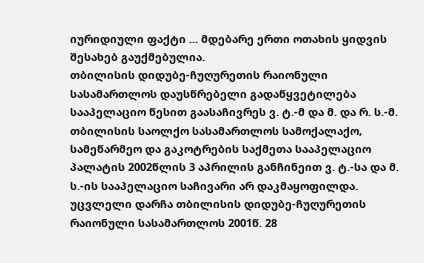იურიდიული ფაქტი ... მდებარე ერთი ოთახის ყიდვის შესახებ გაუქმებულია.
თბილისის დიდუბე-ჩუღურეთის რაიონული სასამართლოს დაუსწრებელი გადაწყვეტილება სააპელაციო წესით გაასაჩივრეს ვ. ტ.-მ და მ. და რ. ს.-მ.
თბილისის საოლქო სასამართლოს სამოქალაქო, სამეწარმეო და გაკოტრების საქმეთა სააპელაციო პალატის 2002წლის 3 აპრილის განჩინეით ვ. ტ.-სა და მ. ს.-ის სააპელაციო საჩივარი არ დაკმაყოფილდა. უცვლელი დარჩა თბილისის დიდუბე-ჩუღურეთის რაიონული სასამართლოს 2001წ. 28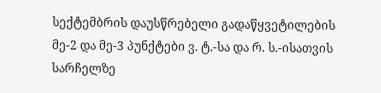სექტემბრის დაუსწრებელი გადაწყვეტილების მე-2 და მე-3 პუნქტები ვ. ტ.-სა და რ. ს.-ისათვის სარჩელზე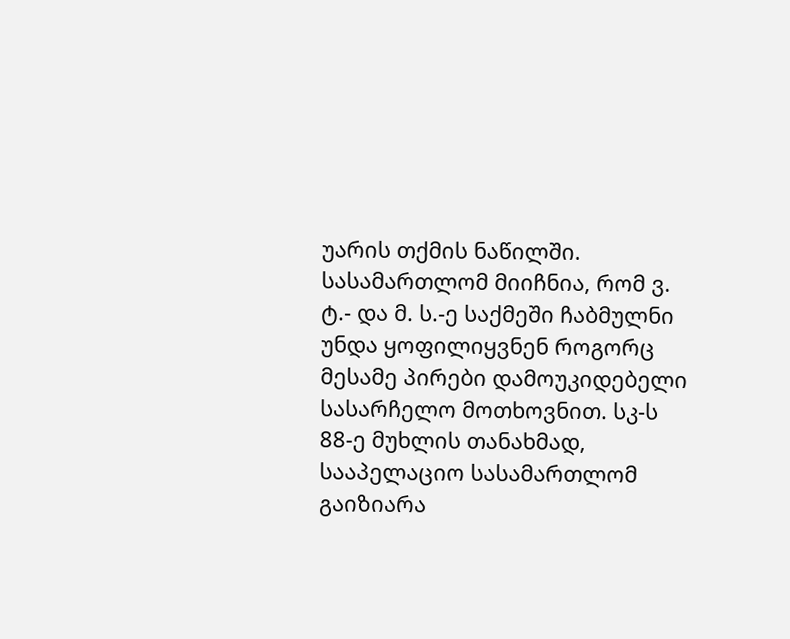უარის თქმის ნაწილში. სასამართლომ მიიჩნია, რომ ვ. ტ.- და მ. ს.-ე საქმეში ჩაბმულნი უნდა ყოფილიყვნენ როგორც მესამე პირები დამოუკიდებელი სასარჩელო მოთხოვნით. სკ-ს 88-ე მუხლის თანახმად, სააპელაციო სასამართლომ გაიზიარა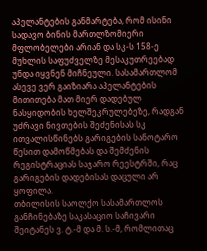აპელანტების განმარტება, რომ ისინი სადავო ბინის მართლზომიერი მფლობელები არიან და სკ-ს 158-ე მუხლის საფუძველზე მესაკუთრეებად უნდა იყვნენ მიჩნეული. სასამართლომ ასევე ვერ გაიზიარა აპელანტების მითითება მათ მიერ დადებულ ნასყიდობის ხელშეკრულებეზე, რადგან უძრავი ნივთების შეძენისას სკ ითვალისწინებს გარიგების სანოტარო წესით დამოწმებას და შემძენის რეგისტრაციას საჯარო რეესტრში, რაც გარიგების დადებისას დაცული არ ყოფილა.
თბილისის საოლქო სასამართლოს განჩინებაზე საკასაციო საჩივარი შეიტანეს ვ. ტ.-მ და მ. ს.-მ, რომლითაც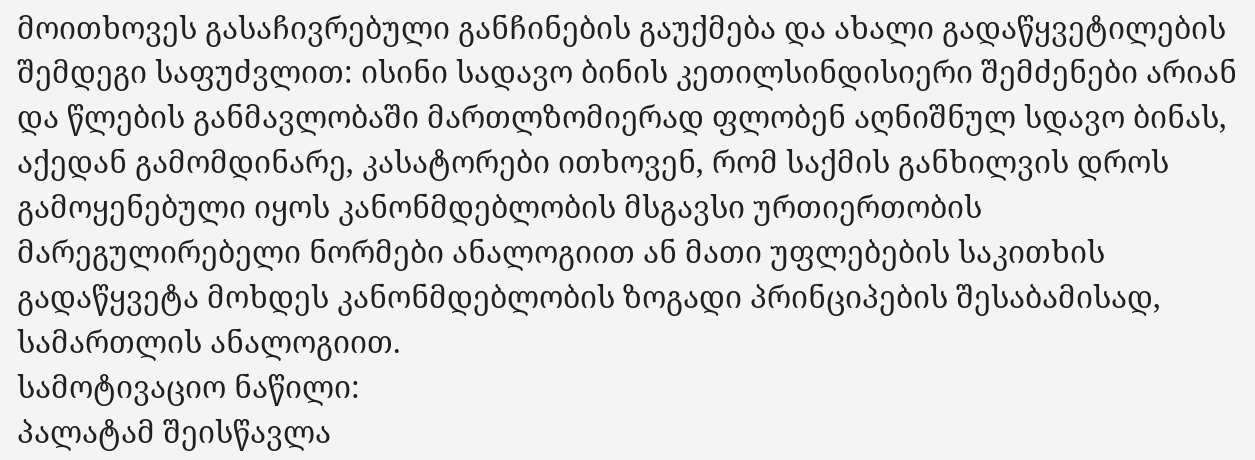მოითხოვეს გასაჩივრებული განჩინების გაუქმება და ახალი გადაწყვეტილების შემდეგი საფუძვლით: ისინი სადავო ბინის კეთილსინდისიერი შემძენები არიან და წლების განმავლობაში მართლზომიერად ფლობენ აღნიშნულ სდავო ბინას, აქედან გამომდინარე, კასატორები ითხოვენ, რომ საქმის განხილვის დროს გამოყენებული იყოს კანონმდებლობის მსგავსი ურთიერთობის მარეგულირებელი ნორმები ანალოგიით ან მათი უფლებების საკითხის გადაწყვეტა მოხდეს კანონმდებლობის ზოგადი პრინციპების შესაბამისად, სამართლის ანალოგიით.
სამოტივაციო ნაწილი:
პალატამ შეისწავლა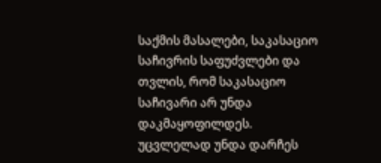საქმის მასალები, საკასაციო საჩივრის საფუძვლები და თვლის, რომ საკასაციო საჩივარი არ უნდა დაკმაყოფილდეს. უცვლელად უნდა დარჩეს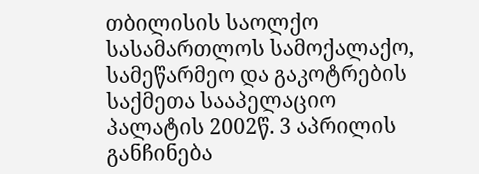თბილისის საოლქო სასამართლოს სამოქალაქო, სამეწარმეო და გაკოტრების საქმეთა სააპელაციო პალატის 2002წ. 3 აპრილის განჩინება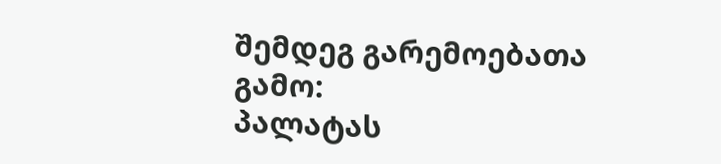შემდეგ გარემოებათა გამო:
პალატას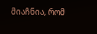მიაჩნია, რომ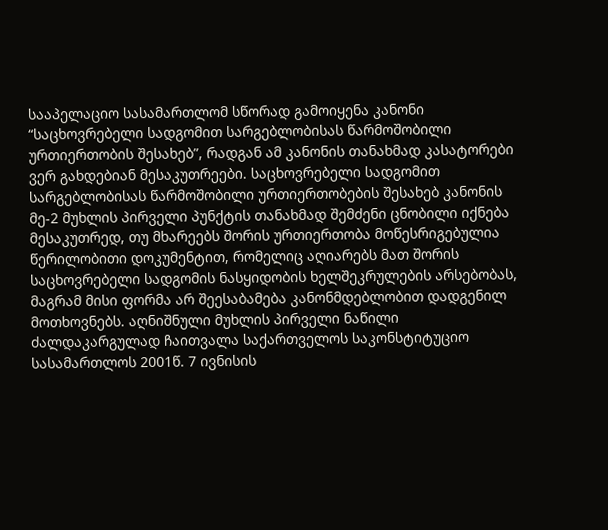სააპელაციო სასამართლომ სწორად გამოიყენა კანონი “საცხოვრებელი სადგომით სარგებლობისას წარმოშობილი ურთიერთობის შესახებ”, რადგან ამ კანონის თანახმად კასატორები ვერ გახდებიან მესაკუთრეები. საცხოვრებელი სადგომით სარგებლობისას წარმოშობილი ურთიერთობების შესახებ კანონის მე-2 მუხლის პირველი პუნქტის თანახმად შემძენი ცნობილი იქნება მესაკუთრედ, თუ მხარეებს შორის ურთიერთობა მოწესრიგებულია წერილობითი დოკუმენტით, რომელიც აღიარებს მათ შორის საცხოვრებელი სადგომის ნასყიდობის ხელშეკრულების არსებობას, მაგრამ მისი ფორმა არ შეესაბამება კანონმდებლობით დადგენილ მოთხოვნებს. აღნიშნული მუხლის პირველი ნაწილი ძალდაკარგულად ჩაითვალა საქართველოს საკონსტიტუციო სასამართლოს 2001წ. 7 ივნისის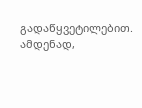გადაწყვეტილებით. ამდენად,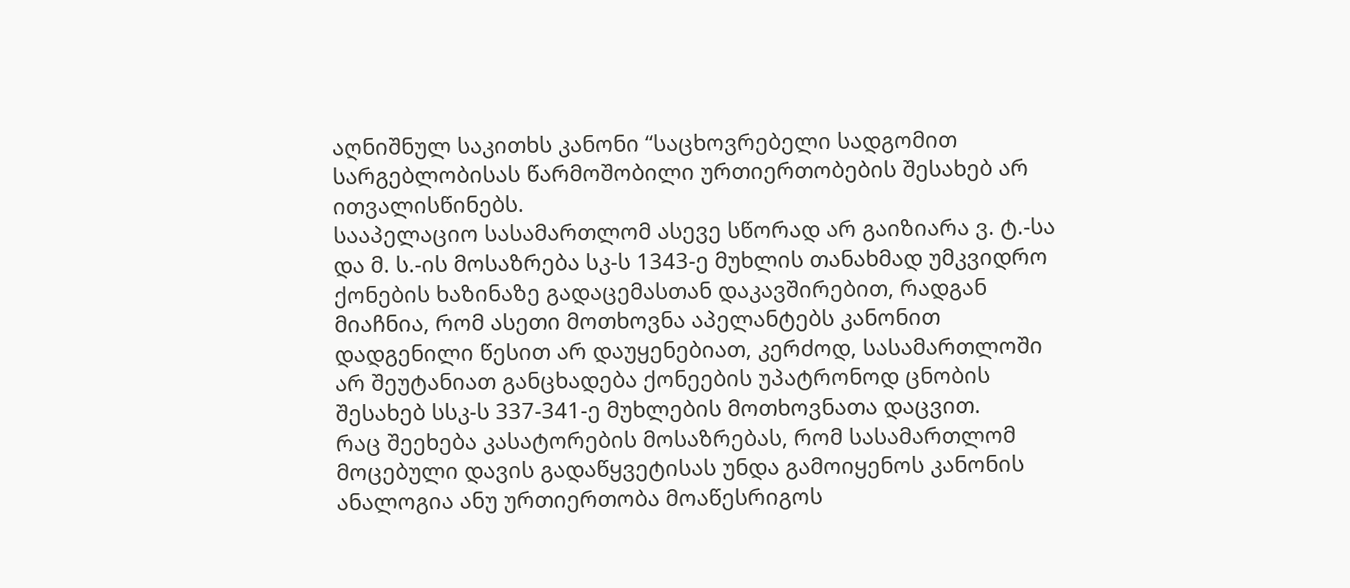აღნიშნულ საკითხს კანონი “საცხოვრებელი სადგომით სარგებლობისას წარმოშობილი ურთიერთობების შესახებ არ ითვალისწინებს.
სააპელაციო სასამართლომ ასევე სწორად არ გაიზიარა ვ. ტ.-სა და მ. ს.-ის მოსაზრება სკ-ს 1343-ე მუხლის თანახმად უმკვიდრო ქონების ხაზინაზე გადაცემასთან დაკავშირებით, რადგან მიაჩნია, რომ ასეთი მოთხოვნა აპელანტებს კანონით დადგენილი წესით არ დაუყენებიათ, კერძოდ, სასამართლოში არ შეუტანიათ განცხადება ქონეების უპატრონოდ ცნობის შესახებ სსკ-ს 337-341-ე მუხლების მოთხოვნათა დაცვით.
რაც შეეხება კასატორების მოსაზრებას, რომ სასამართლომ მოცებული დავის გადაწყვეტისას უნდა გამოიყენოს კანონის ანალოგია ანუ ურთიერთობა მოაწესრიგოს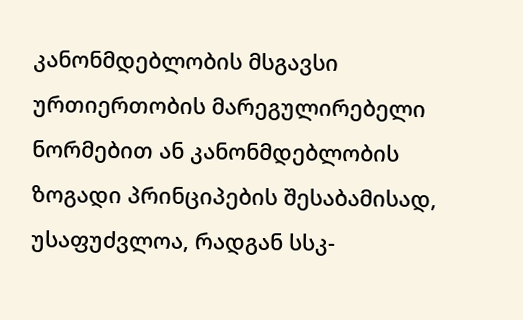კანონმდებლობის მსგავსი ურთიერთობის მარეგულირებელი ნორმებით ან კანონმდებლობის ზოგადი პრინციპების შესაბამისად, უსაფუძვლოა, რადგან სსკ-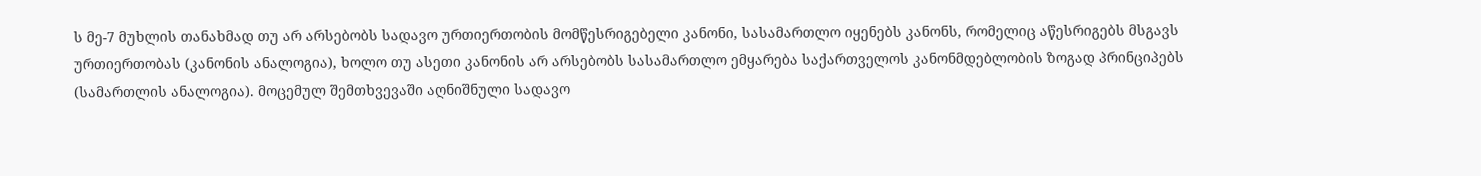ს მე-7 მუხლის თანახმად თუ არ არსებობს სადავო ურთიერთობის მომწესრიგებელი კანონი, სასამართლო იყენებს კანონს, რომელიც აწესრიგებს მსგავს ურთიერთობას (კანონის ანალოგია), ხოლო თუ ასეთი კანონის არ არსებობს სასამართლო ემყარება საქართველოს კანონმდებლობის ზოგად პრინციპებს (სამართლის ანალოგია). მოცემულ შემთხვევაში აღნიშნული სადავო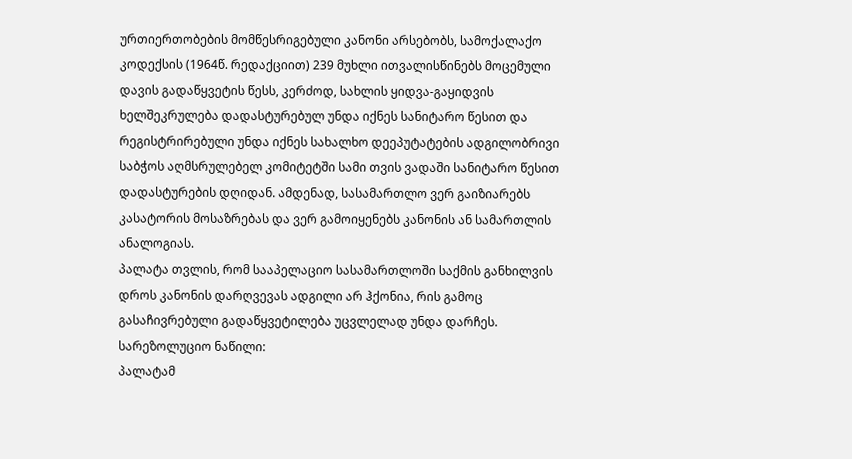ურთიერთობების მომწესრიგებული კანონი არსებობს, სამოქალაქო კოდექსის (1964წ. რედაქციით) 239 მუხლი ითვალისწინებს მოცემული დავის გადაწყვეტის წესს, კერძოდ, სახლის ყიდვა-გაყიდვის ხელშეკრულება დადასტურებულ უნდა იქნეს სანიტარო წესით და რეგისტრირებული უნდა იქნეს სახალხო დეეპუტატების ადგილობრივი საბჭოს აღმსრულებელ კომიტეტში სამი თვის ვადაში სანიტარო წესით დადასტურების დღიდან. ამდენად, სასამართლო ვერ გაიზიარებს კასატორის მოსაზრებას და ვერ გამოიყენებს კანონის ან სამართლის ანალოგიას.
პალატა თვლის, რომ სააპელაციო სასამართლოში საქმის განხილვის დროს კანონის დარღვევას ადგილი არ ჰქონია, რის გამოც გასაჩივრებული გადაწყვეტილება უცვლელად უნდა დარჩეს.
სარეზოლუციო ნაწილი:
პალატამ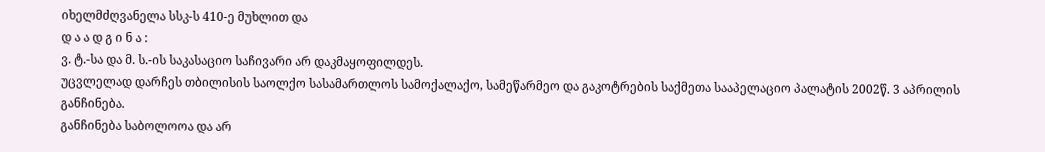იხელმძღვანელა სსკ-ს 410-ე მუხლით და
დ ა ა დ გ ი ნ ა :
ვ. ტ.-სა და მ. ს.-ის საკასაციო საჩივარი არ დაკმაყოფილდეს.
უცვლელად დარჩეს თბილისის საოლქო სასამართლოს სამოქალაქო, სამეწარმეო და გაკოტრების საქმეთა სააპელაციო პალატის 2002წ. 3 აპრილის განჩინება.
განჩინება საბოლოოა და არ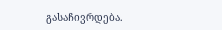გასაჩივრდება.